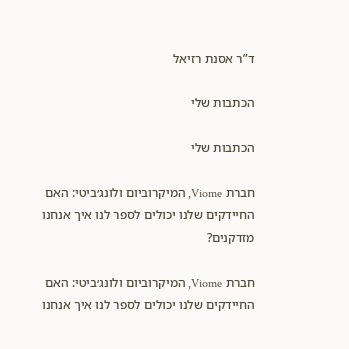ד”ר אסנת רזיאל

הכתבות שלי

הכתבות שלי

חברת Viome, המיקרוביום ולונג׳ביטי: האם החיידקים שלנו יכולים לספר לנו איך אנחנו מזדקנים?

חברת Viome, המיקרוביום ולונג׳ביטי: האם החיידקים שלנו יכולים לספר לנו איך אנחנו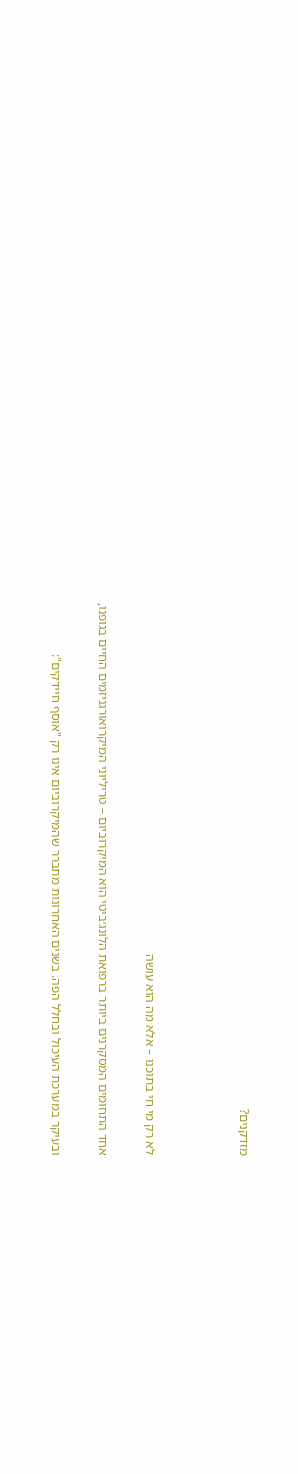מזדקנים?



לא רק מי חי בתוכנו – אלא מה הוא עושה

אחד התחומים המסקרנים ביותר ברפואת הלונג׳ביטי הוא המיקרוביום – טריליוני המיקרואורגניזמים החיים בגופנו,

ובעיקר במערכת העיכול ובחלל הפה. בשנים האחרונות מתברר שהמיקרוביום אינו רק "אוסף חיידקים":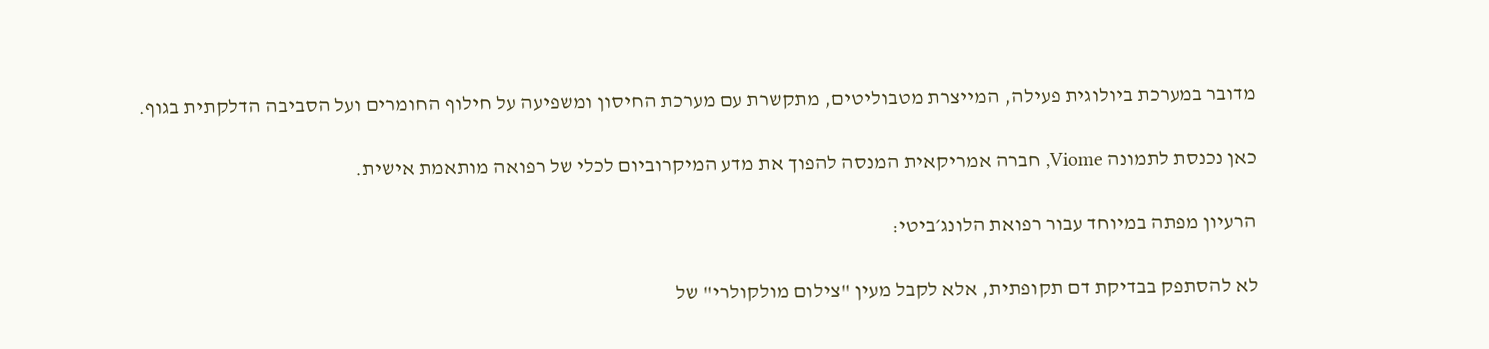מדובר במערכת ביולוגית פעילה, המייצרת מטבוליטים, מתקשרת עם מערכת החיסון ומשפיעה על חילוף החומרים ועל הסביבה הדלקתית בגוף.

כאן נכנסת לתמונה Viome, חברה אמריקאית המנסה להפוך את מדע המיקרוביום לכלי של רפואה מותאמת אישית.

הרעיון מפתה במיוחד עבור רפואת הלונג׳ביטי:

לא להסתפק בבדיקת דם תקופתית, אלא לקבל מעין "צילום מולקולרי" של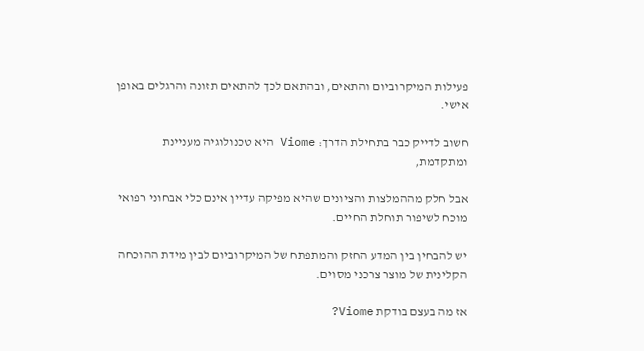פעילות המיקרוביום והתאים, ובהתאם לכך להתאים תזונה והרגלים באופן אישי.

חשוב לדייק כבר בתחילת הדרך: Viome היא טכנולוגיה מעניינת ומתקדמת,

אבל חלק מההמלצות והציונים שהיא מפיקה עדיין אינם כלי אבחוני רפואי מוכח לשיפור תוחלת החיים.

יש להבחין בין המדע החזק והמתפתח של המיקרוביום לבין מידת ההוכחה הקלינית של מוצר צרכני מסוים.

אז מה בעצם בודקת Viome?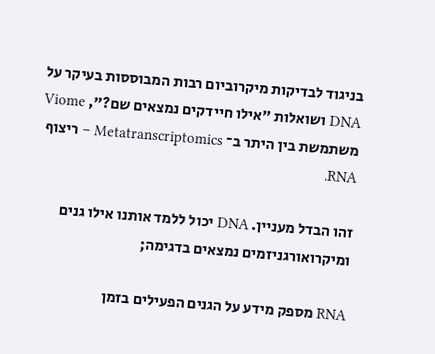בניגוד לבדיקות מיקרוביום רבות המבוססות בעיקר על DNA ושואלות "אילו חיידקים נמצאים שם?", Viome משתמשת בין היתר ב־ Metatranscriptomics – ריצוף RNA.

זהו הבדל מעניין. DNA יכול ללמד אותנו אילו גנים ומיקרואורגניזמים נמצאים בדגימה;

RNA מספק מידע על הגנים הפעילים בזמן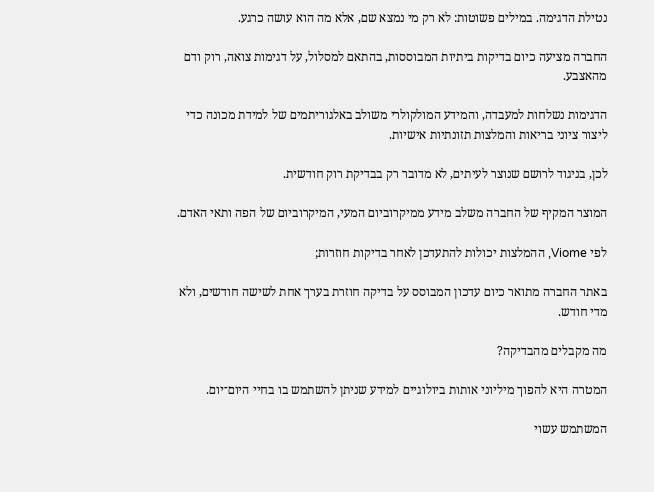נטילת הדגימה. במילים פשוטות: לא רק מי נמצא שם, אלא מה הוא עושה כרגע.

החברה מציעה כיום בדיקות ביתיות המבוססות, בהתאם למסלול, על דגימות צואה, רוק ודם מהאצבע.

הדגימות נשלחות למעבדה, והמידע המולקולרי משולב באלגוריתמים של למידת מכונה כדי ליצור ציוני בריאות והמלצות תזונתיות אישיות.

לכן, בניגוד לרושם שנוצר לעיתים, לא מדובר רק בבדיקת רוק חודשית.

המוצר המקיף של החברה משלב מידע ממיקרוביום המעי, המיקרוביום של הפה ותאי האדם.

לפי Viome, ההמלצות יכולות להתעדכן לאחר בדיקות חוזרות;

באתר החברה מתואר כיום עדכון המבוסס על בדיקה חוזרת בערך אחת לשישה חודשים, ולא מדי חודש.

מה מקבלים מהבדיקה?

המטרה היא להפוך מיליוני אותות ביולוגיים למידע שניתן להשתמש בו בחיי היום־יום.

המשתמש עשוי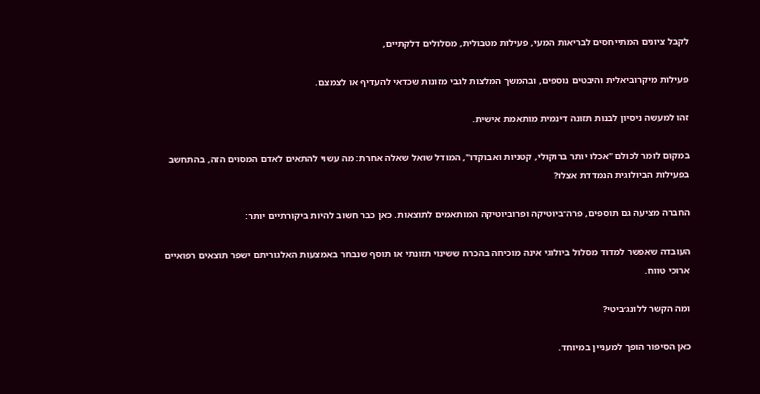לקבל ציונים המתייחסים לבריאות המעי, פעילות מטבולית, מסלולים דלקתיים,

פעילות מיקרוביאלית והיבטים נוספים, ובהמשך המלצות לגבי מזונות שכדאי להעדיף או לצמצם.

זהו למעשה ניסיון לבנות תזונה דינמית מותאמת אישית.

במקום לומר לכולם "אכלו יותר ברוקולי, קטניות ואבוקדו", המודל שואל שאלה אחרת: מה עשוי להתאים לאדם המסוים הזה, בהתחשב בפעילות הביולוגית הנמדדת אצלו?

החברה מציעה גם תוספים, פרה־ביוטיקה ופרוביוטיקה המותאמים לתוצאות. כאן כבר חשוב להיות ביקורתיים יותר:

העובדה שאפשר למדוד מסלול ביולוגי אינה מוכיחה בהכרח ששינוי תזונתי או תוסף שנבחר באמצעות האלגוריתם ישפר תוצאים רפואיים ארוכי טווח.

ומה הקשר ללונג׳ביטי?

כאן הסיפור הופך למעניין במיוחד.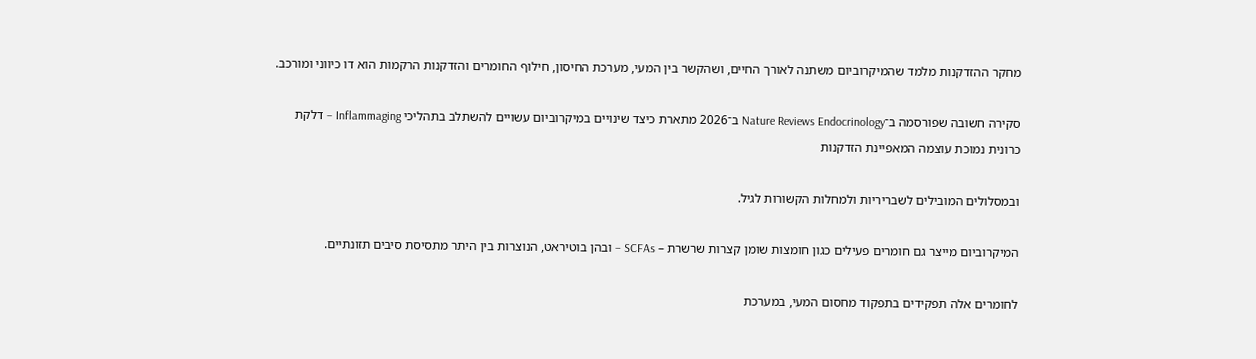מחקר ההזדקנות מלמד שהמיקרוביום משתנה לאורך החיים, ושהקשר בין המעי, מערכת החיסון, חילוף החומרים והזדקנות הרקמות הוא דו כיווני ומורכב.

סקירה חשובה שפורסמה ב־Nature Reviews Endocrinology ב־2026 מתארת כיצד שינויים במיקרוביום עשויים להשתלב בתהליכי Inflammaging – דלקת כרונית נמוכת עוצמה המאפיינת הזדקנות

ובמסלולים המובילים לשבריריות ולמחלות הקשורות לגיל.

המיקרוביום מייצר גם חומרים פעילים כגון חומצות שומן קצרות שרשרת – SCFAs – ובהן בוטיראט, הנוצרות בין היתר מתסיסת סיבים תזונתיים.

לחומרים אלה תפקידים בתפקוד מחסום המעי, במערכת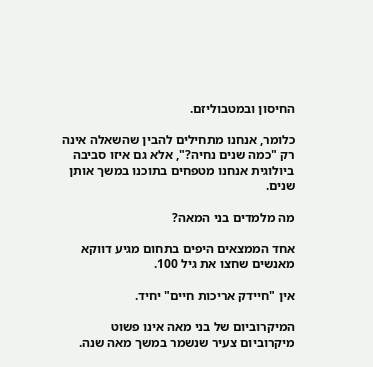החיסון ובמטבוליזם.

כלומר, אנחנו מתחילים להבין שהשאלה אינה רק "כמה שנים נחיה?", אלא גם איזו סביבה ביולוגית אנחנו מטפחים בתוכנו במשך אותן שנים.

מה מלמדים בני המאה?

אחד הממצאים היפים בתחום מגיע דווקא מאנשים שחצו את גיל 100.

אין "חיידק אריכות חיים" יחיד.

המיקרוביום של בני מאה אינו פשוט מיקרוביום צעיר שנשמר במשך מאה שנה.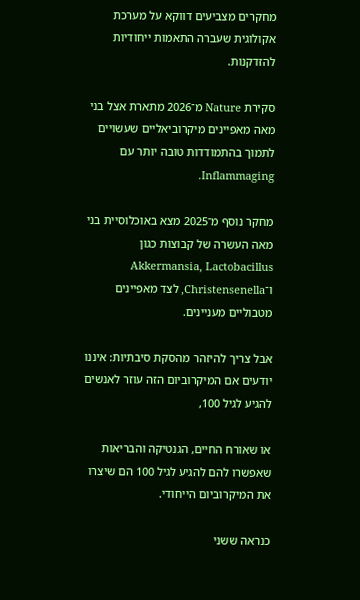מחקרים מצביעים דווקא על מערכת אקולוגית שעברה התאמות ייחודיות להזדקנות.

סקירת Nature מ־2026 מתארת אצל בני מאה מאפיינים מיקרוביאליים שעשויים לתמוך בהתמודדות טובה יותר עם Inflammaging.

מחקר נוסף מ־2025 מצא באוכלוסיית בני מאה העשרה של קבוצות כגון Akkermansia, Lactobacillus ו־Christensenella, לצד מאפיינים מטבוליים מעניינים.

אבל צריך להיזהר מהסקת סיבתיות: איננו יודעים אם המיקרוביום הזה עוזר לאנשים להגיע לגיל 100,

או שאורח החיים, הגנטיקה והבריאות שאפשרו להם להגיע לגיל 100 הם שיצרו את המיקרוביום הייחודי.

כנראה ששני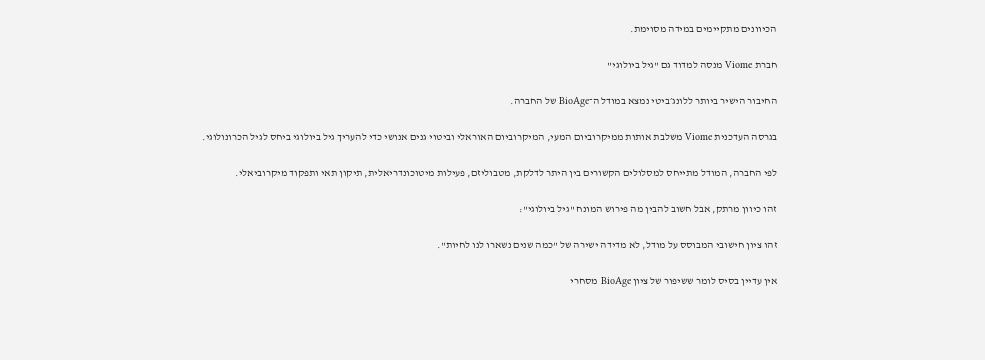הכיוונים מתקיימים במידה מסוימת.

חברת Viome מנסה למדוד גם "גיל ביולוגי"

החיבור הישיר ביותר ללונג׳ביטי נמצא במודל ה־BioAge של החברה.

בגרסה העדכנית Viome משלבת אותות ממיקרוביום המעי, המיקרוביום האוראלי וביטוי גנים אנושי כדי להעריך גיל ביולוגי ביחס לגיל הכרונולוגי.

לפי החברה, המודל מתייחס למסלולים הקשורים בין היתר לדלקת, מטבוליזם, פעילות מיטוכונדריאלית, תיקון תאי ותפקוד מיקרוביאלי.

זהו כיוון מרתק, אבל חשוב להבין מה פירוש המונח "גיל ביולוגי":

זהו ציון חישובי המבוסס על מודל, לא מדידה ישירה של "כמה שנים נשארו לנו לחיות".

אין עדיין בסיס לומר ששיפור של ציון BioAge מסחרי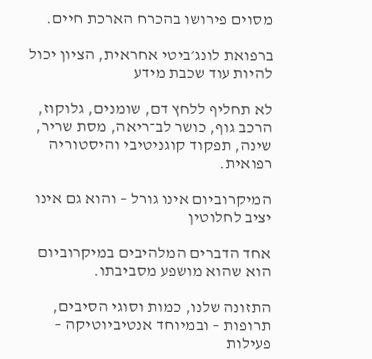מסוים פירושו בהכרח הארכת חיים.

ברפואת לונג׳ביטי אחראית, הציון יכול להיות עוד שכבת מידע

לא תחליף ללחץ דם, שומנים, גלוקוז, הרכב גוף, כושר לב־ריאה, מסת שריר, שינה, תפקוד קוגניטיבי והיסטוריה רפואית.

המיקרוביום אינו גורל – והוא גם אינו יציב לחלוטין

אחד הדברים המלהיבים במיקרוביום הוא שהוא מושפע מסביבתו.

התזונה שלנו, כמות וסוגי הסיבים, תרופות – ובמיוחד אנטיביוטיקה – פעילות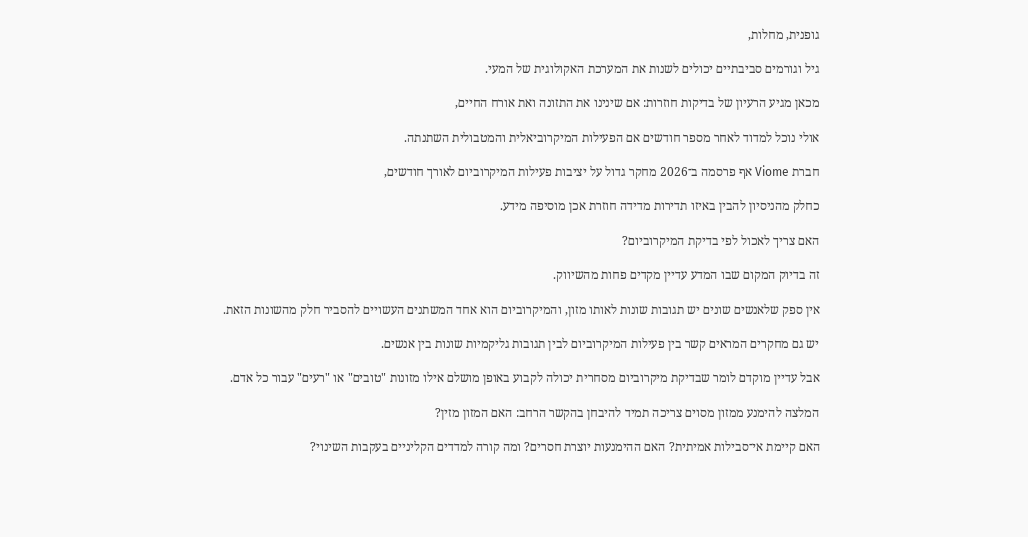גופנית, מחלות,

גיל וגורמים סביבתיים יכולים לשנות את המערכת האקולוגית של המעי.

מכאן מגיע הרעיון של בדיקות חוזרות: אם שינינו את התזונה ואת אורח החיים,

אולי נוכל למדוד לאחר מספר חודשים אם הפעילות המיקרוביאלית והמטבולית השתנתה.

חברת Viome אף פרסמה ב־2026 מחקר גדול על יציבות פעילות המיקרוביום לאורך חודשים,

כחלק מהניסיון להבין באיזו תדירות מדידה חוזרת אכן מוסיפה מידע.

האם צריך לאכול לפי בדיקת המיקרוביום?

זה בדיוק המקום שבו המדע עדיין מקדים פחות מהשיווק.

אין ספק שלאנשים שונים יש תגובות שונות לאותו מזון, והמיקרוביום הוא אחד המשתנים העשויים להסביר חלק מהשונות הזאת.

יש גם מחקרים המראים קשר בין פעילות המיקרוביום לבין תגובות גליקמיות שונות בין אנשים.

אבל עדיין מוקדם לומר שבדיקת מיקרוביום מסחרית יכולה לקבוע באופן מושלם אילו מזונות "טובים" או "רעים" עבור כל אדם.

המלצה להימנע ממזון מסוים צריכה תמיד להיבחן בהקשר הרחב: האם המזון מזין?

האם קיימת אי־סבילות אמיתית? האם ההימנעות יוצרת חסרים? ומה קורה למדדים הקליניים בעקבות השינוי?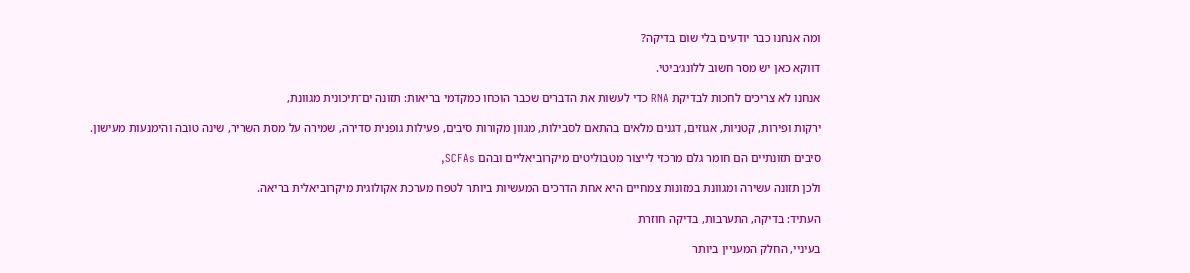ומה אנחנו כבר יודעים בלי שום בדיקה?

דווקא כאן יש מסר חשוב ללונג׳ביטי.

אנחנו לא צריכים לחכות לבדיקת RNA כדי לעשות את הדברים שכבר הוכחו כמקדמי בריאות: תזונה ים־תיכונית מגוונת,

ירקות ופירות, קטניות, אגוזים, דגנים מלאים בהתאם לסבילות, מגוון מקורות סיבים, פעילות גופנית סדירה, שמירה על מסת השריר, שינה טובה והימנעות מעישון.

סיבים תזונתיים הם חומר גלם מרכזי לייצור מטבוליטים מיקרוביאליים ובהם SCFAs,

ולכן תזונה עשירה ומגוונת במזונות צמחיים היא אחת הדרכים המעשיות ביותר לטפח מערכת אקולוגית מיקרוביאלית בריאה.

העתיד: בדיקה, התערבות, בדיקה חוזרת

בעיניי, החלק המעניין ביותר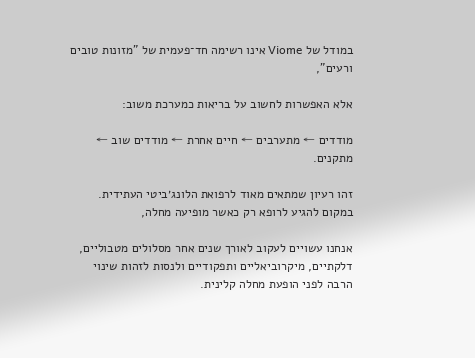במודל של Viome אינו רשימה חד־פעמית של "מזונות טובים ורעים",

אלא האפשרות לחשוב על בריאות כמערכת משוב:

מודדים ← מתערבים ← חיים אחרת ← מודדים שוב ← מתקנים.

זהו רעיון שמתאים מאוד לרפואת הלונג׳ביטי העתידית. במקום להגיע לרופא רק כאשר מופיעה מחלה,

אנחנו עשויים לעקוב לאורך שנים אחר מסלולים מטבוליים, דלקתיים, מיקרוביאליים ותפקודיים ולנסות לזהות שינוי הרבה לפני הופעת מחלה קלינית.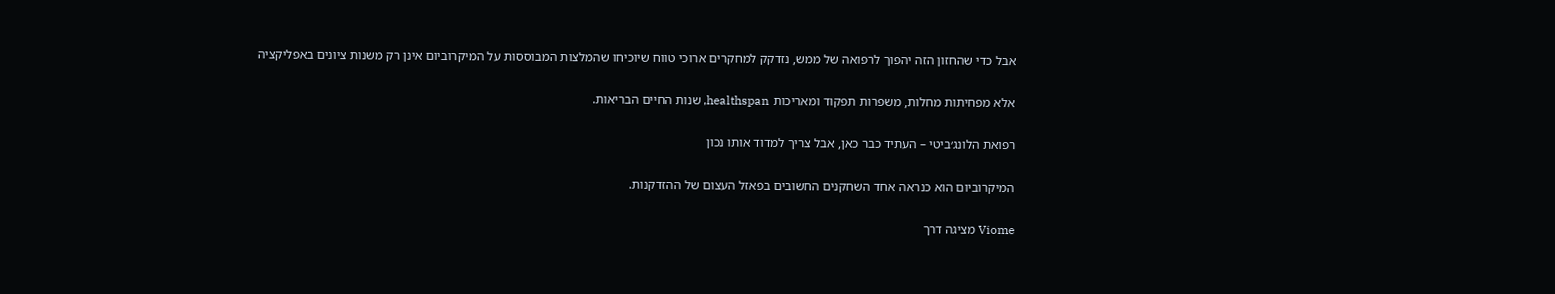אבל כדי שהחזון הזה יהפוך לרפואה של ממש, נזדקק למחקרים ארוכי טווח שיוכיחו שהמלצות המבוססות על המיקרוביום אינן רק משנות ציונים באפליקציה

אלא מפחיתות מחלות, משפרות תפקוד ומאריכות healthspan, שנות החיים הבריאות.

רפואת הלונג׳ביטי – העתיד כבר כאן, אבל צריך למדוד אותו נכון

המיקרוביום הוא כנראה אחד השחקנים החשובים בפאזל העצום של ההזדקנות.

Viome מציגה דרך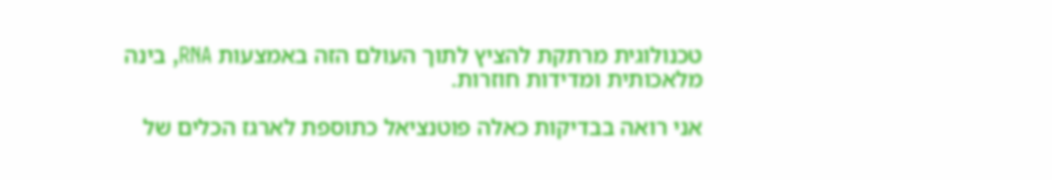טכנולוגית מרתקת להציץ לתוך העולם הזה באמצעות RNA, בינה מלאכותית ומדידות חוזרות.

אני רואה בבדיקות כאלה פוטנציאל כתוספת לארגז הכלים של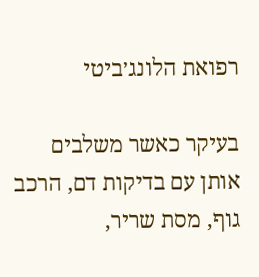רפואת הלונג׳ביטי

בעיקר כאשר משלבים אותן עם בדיקות דם, הרכב גוף, מסת שריר,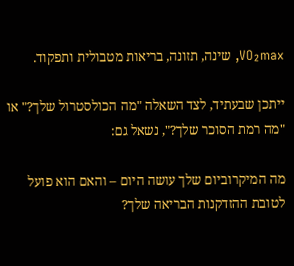VO₂max, שינה, תזונה, בריאות מטבולית ותפקוד.

ייתכן שבעתיד, לצד השאלה "מה הכולסטרול שלך?" או "מה רמת הסוכר שלך?", נשאל גם:

מה המיקרוביום שלך עושה היום – והאם הוא פועל לטובת ההזדקנות הבריאה שלך?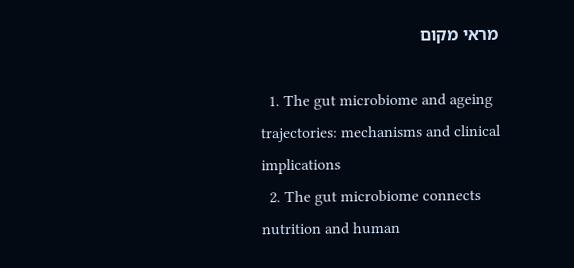מראי מקום

  1. The gut microbiome and ageing trajectories: mechanisms and clinical implications
  2. The gut microbiome connects nutrition and human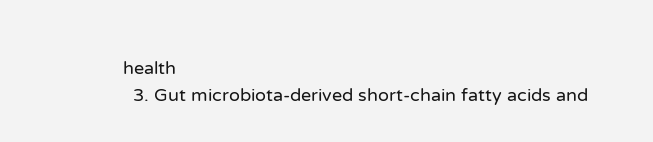health
  3. Gut microbiota-derived short-chain fatty acids and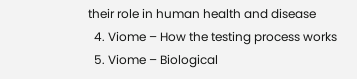their role in human health and disease
  4. Viome – How the testing process works
  5. Viome – Biological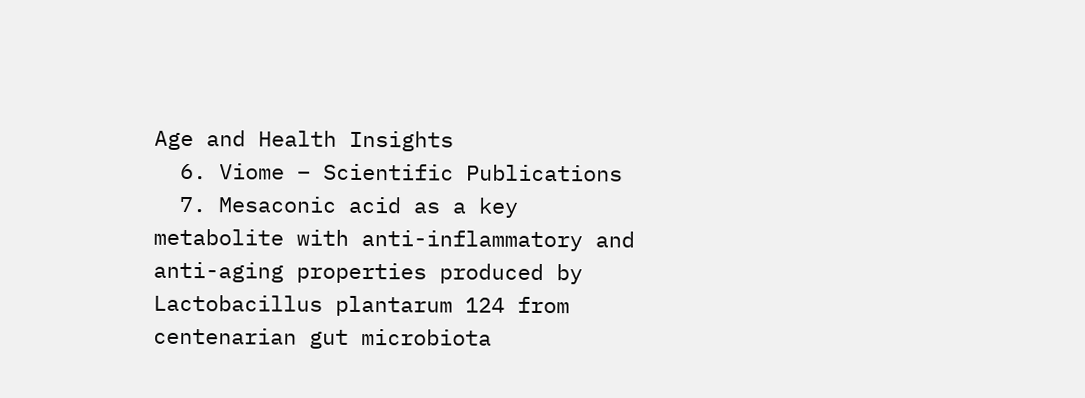Age and Health Insights
  6. Viome – Scientific Publications
  7. Mesaconic acid as a key metabolite with anti-inflammatory and anti-aging properties produced by Lactobacillus plantarum 124 from centenarian gut microbiota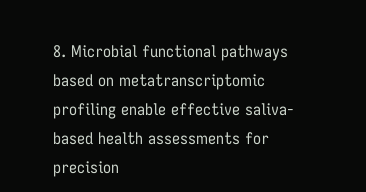8. Microbial functional pathways based on metatranscriptomic profiling enable effective saliva-based health assessments for precision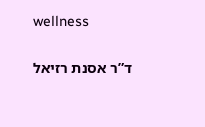wellness

ד”ר אסנת רזיאל